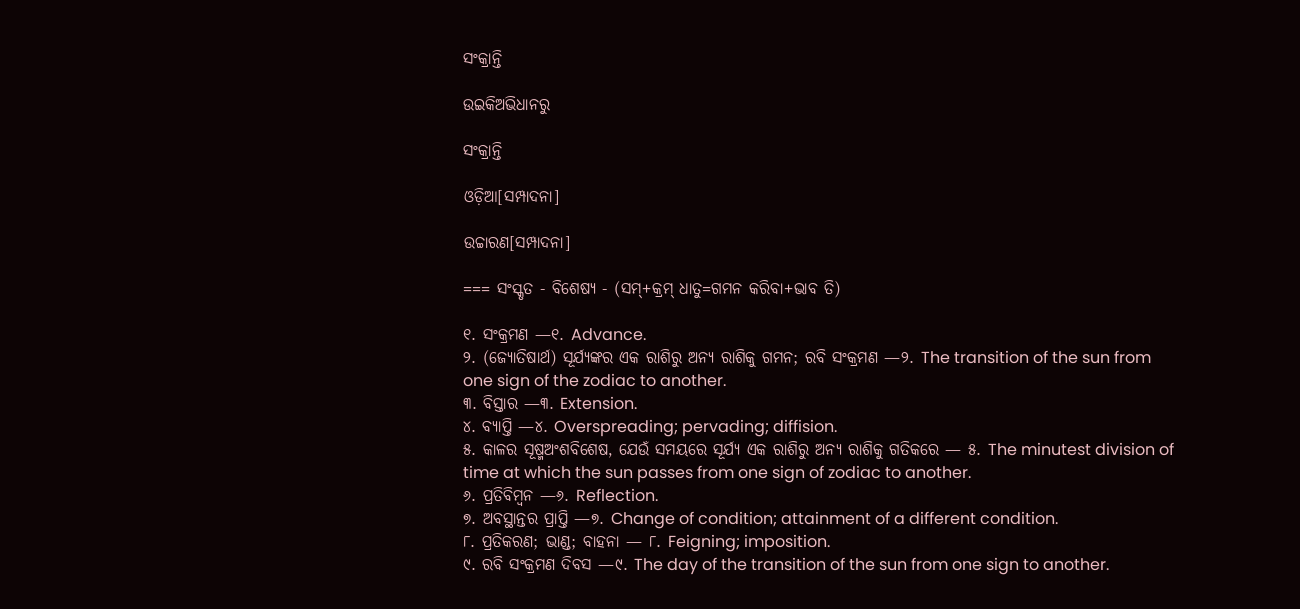ସଂକ୍ରାନ୍ତି

ଉଇକିଅଭିଧାନ‌ରୁ

ସଂକ୍ରାନ୍ତି

ଓଡ଼ିଆ[ସମ୍ପାଦନା]

ଉଚ୍ଚାରଣ[ସମ୍ପାଦନା]

=== ସଂସ୍କୃତ - ବିଶେଷ୍ୟ - (ସମ୍+କ୍ରମ୍ ଧାତୁ=ଗମନ କରିବା+ଭାବ ତି)

୧. ସଂକ୍ରମଣ —୧. Advance.
୨. (ଜ୍ୟୋତିଷାର୍ଥ) ସୂର୍ଯ୍ୟଙ୍କର ଏକ ରାଶିରୁ ଅନ୍ୟ ରାଶିକୁ ଗମନ; ରବି ସଂକ୍ରମଣ —୨. The transition of the sun from one sign of the zodiac to another.
୩. ବିସ୍ତାର —୩. Extension.
୪. ବ୍ୟାପ୍ତି —୪. Overspreading; pervading; diffision.
୫. କାଳର ସୂଷ୍ମଅଂଶବିଶେଷ, ଯେଉଁ ସମୟରେ ସୂର୍ଯ୍ୟ ଏକ ରାଶିରୁ ଅନ୍ୟ ରାଶିକୁ ଗତିକରେ — ୫. The minutest division of time at which the sun passes from one sign of zodiac to another.
୬. ପ୍ରତିବିମ୍ୱନ —୬. Reflection.
୭. ଅବସ୍ଥାନ୍ତର ପ୍ରାପ୍ତି —୭. Change of condition; attainment of a different condition.
୮. ପ୍ରତିକରଣ; ଭାଣ୍ଡ; ବାହନା — ୮. Feigning; imposition.
୯. ରବି ସଂକ୍ରମଣ ଦିବସ —୯. The day of the transition of the sun from one sign to another.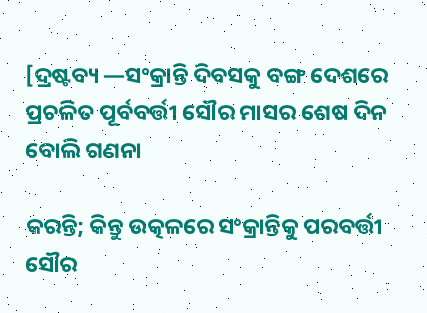[ଦ୍ରଷ୍ଟବ୍ୟ —ସଂକ୍ରାନ୍ତି ଦିବସକୁ ବଙ୍ଗ ଦେଶରେ ପ୍ରଚଳିତ ପୂର୍ବବର୍ତ୍ତୀ ସୌର ମାସର ଶେଷ ଦିନ ବୋଲି ଗଣନା

କରନ୍ତି; କିନ୍ତୁ ଉତ୍କଳରେ ସଂକ୍ରାନ୍ତିକୁ ପରବର୍ତ୍ତୀ ସୌର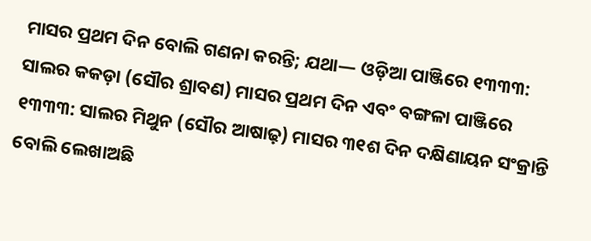ମାସର ପ୍ରଥମ ଦିନ ବୋଲି ଗଣନା କରନ୍ତି; ଯଥା— ଓଡ଼ିଆ ପାଞ୍ଜିରେ ୧୩୩୩: ସାଲର କକଡ଼ା (ସୌର ଶ୍ରାବଣ) ମାସର ପ୍ରଥମ ଦିନ ଏବଂ ବଙ୍ଗଳା ପାଞ୍ଜିରେ ୧୩୩୩: ସାଲର ମିଥୁନ (ସୌର ଆଷାଢ଼) ମାସର ୩୧ଶ ଦିନ ଦକ୍ଷିଣାୟନ ସଂକ୍ରାନ୍ତି ବୋଲି ଲେଖାଅଛି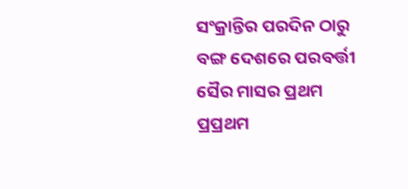ସଂକ୍ରାନ୍ତିର ପରଦିନ ଠାରୁ ବଙ୍ଗ ଦେଶରେ ପରବର୍ତ୍ତୀ ସୈର ମାସର ପ୍ରଥମ ପ୍ରପ୍ରଥମ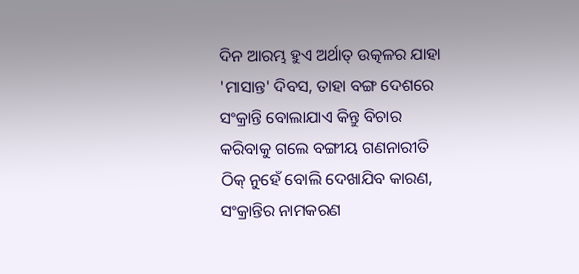ଦିନ ଆରମ୍ଭ ହୁଏ ଅର୍ଥାତ୍ ଉତ୍କଳର ଯାହା 'ମାସାନ୍ତ' ଦିବସ, ତାହା ବଙ୍ଗ ଦେଶରେ ସଂକ୍ରାନ୍ତି ବୋଲାଯାଏ କିନ୍ତୁ ବିଚାର କରିବାକୁ ଗଲେ ବଙ୍ଗୀୟ ଗଣନାରୀତି ଠିକ୍ ନୁହେଁ ବୋଲି ଦେଖାଯିବ କାରଣ, ସଂକ୍ରାନ୍ତିର ନାମକରଣ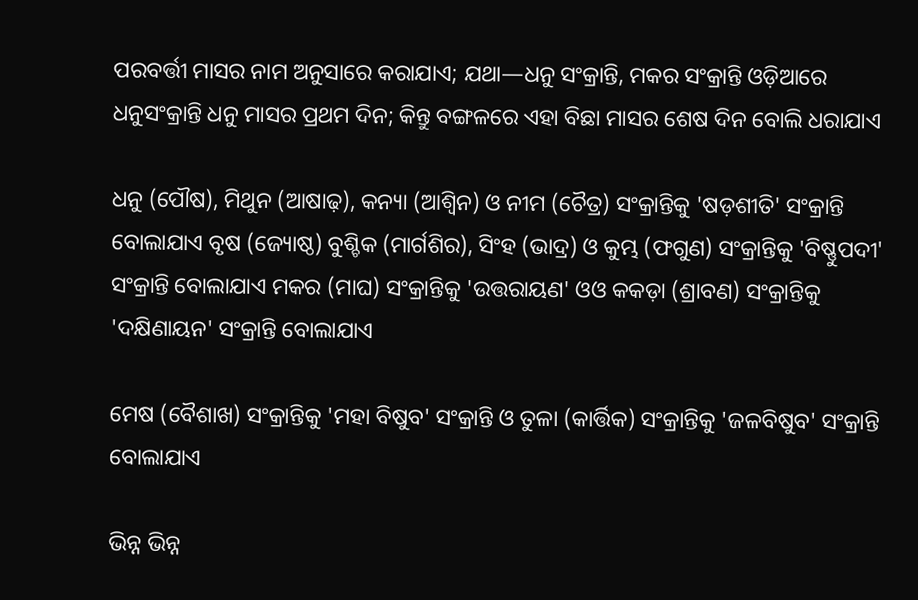ପରବର୍ତ୍ତୀ ମାସର ନାମ ଅନୁସାରେ କରାଯାଏ; ଯଥା—ଧନୁ ସଂକ୍ରାନ୍ତି, ମକର ସଂକ୍ରାନ୍ତି ଓଡ଼ିଆରେ ଧନୁସଂକ୍ରାନ୍ତି ଧନୁ ମାସର ପ୍ରଥମ ଦିନ; କିନ୍ତୁ ବଙ୍ଗଳରେ ଏହା ବିଛା ମାସର ଶେଷ ଦିନ ବୋଲି ଧରାଯାଏ

ଧନୁ (ପୌଷ), ମିଥୁନ (ଆଷାଢ଼), କନ୍ୟା (ଆଶ୍ୱିନ) ଓ ନୀମ (ଚୈତ୍ର) ସଂକ୍ରାନ୍ତିକୁ 'ଷଡ଼ଶୀତି' ସଂକ୍ରାନ୍ତି ବୋଲାଯାଏ ବୃଷ (ଜ୍ୟୋଷ୍ଠ) ବୁଶ୍ଚିକ (ମାର୍ଗଶିର), ସିଂହ (ଭାଦ୍ର) ଓ କୁମ୍ଭ (ଫଗୁଣ) ସଂକ୍ରାନ୍ତିକୁ 'ବିଷ୍ଣୁପଦୀ' ସଂକ୍ରାନ୍ତି ବୋଲାଯାଏ ମକର (ମାଘ) ସଂକ୍ରାନ୍ତିକୁ 'ଉତ୍ତରାୟଣ' ଓଓ କକଡ଼ା (ଶ୍ରାବଣ) ସଂକ୍ରାନ୍ତିକୁ 'ଦକ୍ଷିଣାୟନ' ସଂକ୍ରାନ୍ତି ବୋଲାଯାଏ

ମେଷ (ବୈଶାଖ) ସଂକ୍ରାନ୍ତିକୁ 'ମହା ବିଷୁବ' ସଂକ୍ରାନ୍ତି ଓ ତୁଳା (କାର୍ତ୍ତିକ) ସଂକ୍ରାନ୍ତିକୁ 'ଜଳବିଷୁବ' ସଂକ୍ରାନ୍ତି ବୋଲାଯାଏ

ଭିନ୍ନ ଭିନ୍ନ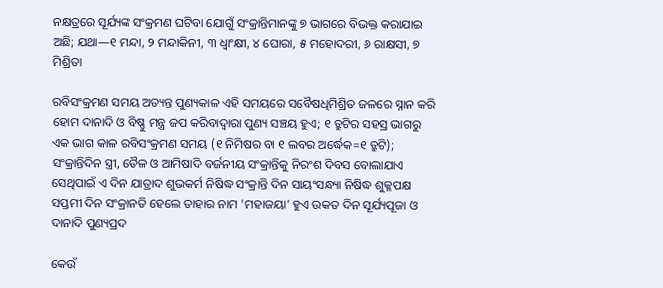ନକ୍ଷତ୍ରରେ ସୂର୍ଯ୍ୟଙ୍କ ସଂକ୍ରମଣ ଘଟିବା ଯୋଗୁଁ ସଂକ୍ରାନ୍ତିମାନଙ୍କୁ ୭ ଭାଗରେ ବିଭକ୍ତ କରାଯାଇ ଅଛି; ଯଥା—୧ ମନ୍ଦା, ୨ ମନ୍ଦାକିନୀ, ୩ ଧ୍ୱାଂକ୍ଷୀ, ୪ ଘୋରା, ୫ ମହୋଦରୀ, ୬ ରାକ୍ଷସୀ, ୭ ମିଶ୍ରିତା

ରବିସଂକ୍ରମଣ ସମୟ ଅତ୍ୟନ୍ତ ପୁଣ୍ୟକାଳ ଏହି ସମୟରେ ସବୈଷଧିମିଶ୍ରିତ ଜଳରେ ସ୍ନାନ କରି ହୋମ ଦାନାଦି ଓ ବିଷ୍ଣୁ ମନ୍ତ୍ର ଜପ କରିବାଦ୍ୱାରା ପୁଣ୍ୟ ସଞ୍ଚୟ ହୁଏ; ୧ ତ୍ରୁଟିର ସହସ୍ର ଭାଗରୁ ଏକ ଭାଗ କାଳ ରବିସଂକ୍ରମଣ ସମୟ (୧ ନିମିଷର ବା ୧ ଲବର ଅର୍ଦ୍ଧେକ=୧ ତ୍ରୁଟି); ସଂକ୍ରାନ୍ତିଦିନ ସ୍ତ୍ରୀ, ତୈଳ ଓ ଆମିଷାଦି ବର୍ଜନୀୟ ସଂକ୍ରାନ୍ତିକୁ ନିରଂଶ ଦିବସ ବୋଲାଯାଏ ସେଥିପାଇଁ ଏ ଦିନ ଯାତ୍ରାଦ ଶୁଭକର୍ମ ନିଷିଦ୍ଧ ସଂକ୍ରାନ୍ତି ଦିନ ସାୟଂସନ୍ଧ୍ୟା ନିଷିଦ୍ଧ ଶୁକ୍ଳପକ୍ଷ ସପ୍ତମୀ ଦିନ ସଂକ୍ରାନତି ହେଲେ ତାହାର ନାମ 'ମହାଜୟା' ହୁଏ ଉକତ ଦିନ ସୂର୍ଯ୍ୟପୂଜା ଓ ଦାନାଦି ପୁଣ୍ୟପ୍ରଦ

କେଉଁ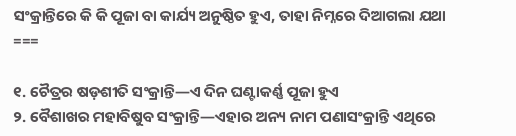ସଂକ୍ରାନ୍ତିରେ କି କି ପୂଜା ବା କାର୍ଯ୍ୟ ଅନୁଷ୍ଠିତ ହୁଏ, ତାହା ନିମ୍ନରେ ଦିଆଗଲା ଯଥା ===

୧. ଚୈତ୍ରର ଷଡ଼ଶୀତି ସଂକ୍ରାନ୍ତି—ଏ ଦିନ ଘଣ୍ଟାକର୍ଣ୍ଣ ପୂଜା ହୁଏ
୨. ବୈଶାଖର ମହାବିଷୁବ ସଂକ୍ରାନ୍ତି—ଏହାର ଅନ୍ୟ ନାମ ପଣାସଂକ୍ରାନ୍ତି ଏଥିରେ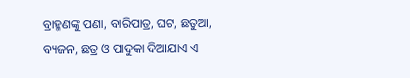ବ୍ରାହ୍ମଣଙ୍କୁ ପଣା, ବାରିପାତ୍ର, ଘଟ, ଛତୁଆ, ବ୍ୟଜନ, ଛତ୍ର ଓ ପାଦୁକା ଦିଆଯାଏ ଏ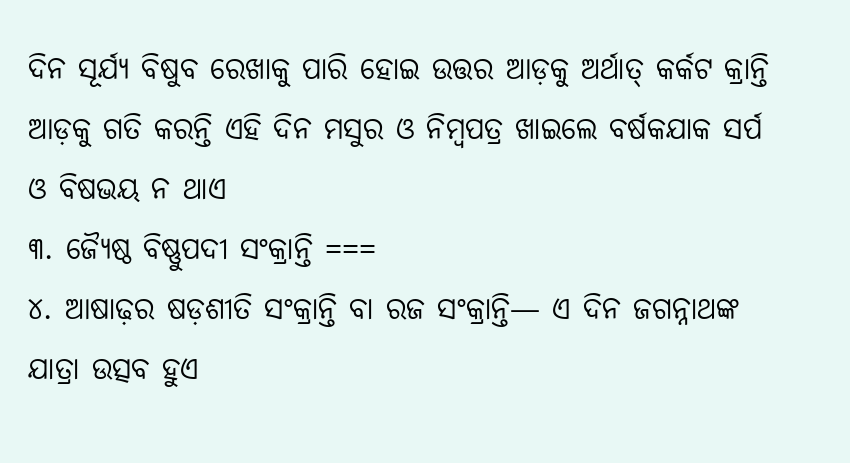ଦିନ ସୂର୍ଯ୍ୟ ବିଷୁବ ରେଖାକୁ ପାରି ହୋଇ ଉତ୍ତର ଆଡ଼କୁ ଅର୍ଥାତ୍ କର୍କଟ କ୍ରାନ୍ତି ଆଡ଼କୁ ଗତି କରନ୍ତି ଏହି ଦିନ ମସୁର ଓ ନିମ୍ୱପତ୍ର ଖାଇଲେ ବର୍ଷକଯାକ ସର୍ପ ଓ ବିଷଭୟ ନ ଥାଏ
୩. ଜ୍ୟୈଷ୍ଠ ବିଷ୍ଣୁପଦୀ ସଂକ୍ରାନ୍ତି ===
୪. ଆଷାଢ଼ର ଷଡ଼ଶୀତି ସଂକ୍ରାନ୍ତି ବା ରଜ ସଂକ୍ରାନ୍ତି— ଏ ଦିନ ଜଗନ୍ନାଥଙ୍କ ଯାତ୍ରା ଉତ୍ସବ ହୁଏ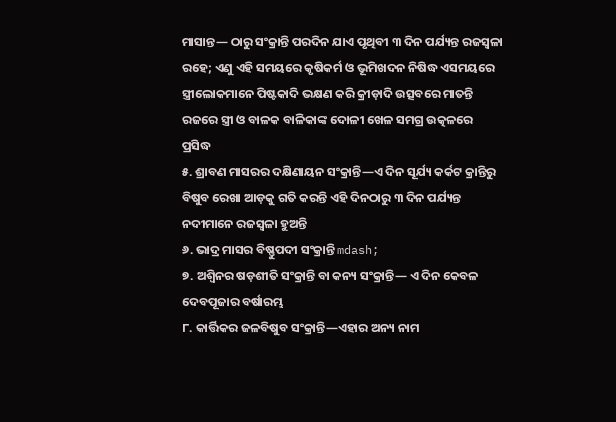ମାସାନ୍ତ— ଠାରୁ ସଂକ୍ରାନ୍ତି ପରଦିନ ଯାଏ ପୃଥିବୀ ୩ ଦିନ ପର୍ଯ୍ୟନ୍ତ ରଜସ୍ୱଳା ରହେ; ଏଣୁ ଏହି ସମୟରେ କୃଷିକର୍ମ ଓ ଭୂମିଖଦନ ନିଷିଦ୍ଧ ଏସମୟରେ ସ୍ତ୍ରୀଲୋକମାନେ ପିଷ୍ଟକାଦି ଭକ୍ଷଣ କରି କ୍ରୀଡ଼ାଦି ଉତ୍ସବରେ ମାତନ୍ତି ରଜରେ ସ୍ତ୍ରୀ ଓ ବାଳକ ବାଳିକାଙ୍କ ଦୋଳୀ ଖେଳ ସମଗ୍ର ଉତ୍କଳରେ ପ୍ରସିଦ୍ଧ
୫. ଶ୍ରାବଣ ମାସରର ଦକ୍ଷିଣାୟନ ସଂକ୍ରାନ୍ତି—ଏ ଦିନ ସୂର୍ଯ୍ୟ କର୍କଟ କ୍ରାନ୍ତିରୁ ବିଷୁବ ରେଖା ଆଡ଼କୁ ଗତି କରନ୍ତି ଏହି ଦିନଠାରୁ ୩ ଦିନ ପର୍ଯ୍ୟନ୍ତ ନଦୀମାନେ ରଜସ୍ୱଳା ହୁଅନ୍ତି
୬. ଭାଦ୍ର ମାସର ବିଷ୍ଣୁପଦୀ ସଂକ୍ରାନ୍ତି mdash;
୭. ଅଶ୍ୱିନର ଷଡ଼ଶୀତି ସଂକ୍ରାନ୍ତି ବା କନ୍ୟ ସଂକ୍ରାନ୍ତି— ଏ ଦିନ କେବଳ ଦେବପୂଜାର ବର୍ଷାରମ୍ଭ
୮. କାର୍ତ୍ତିକର ଜଳବିଷୁବ ସଂକ୍ରାନ୍ତି—ଏହାର ଅନ୍ୟ ନାମ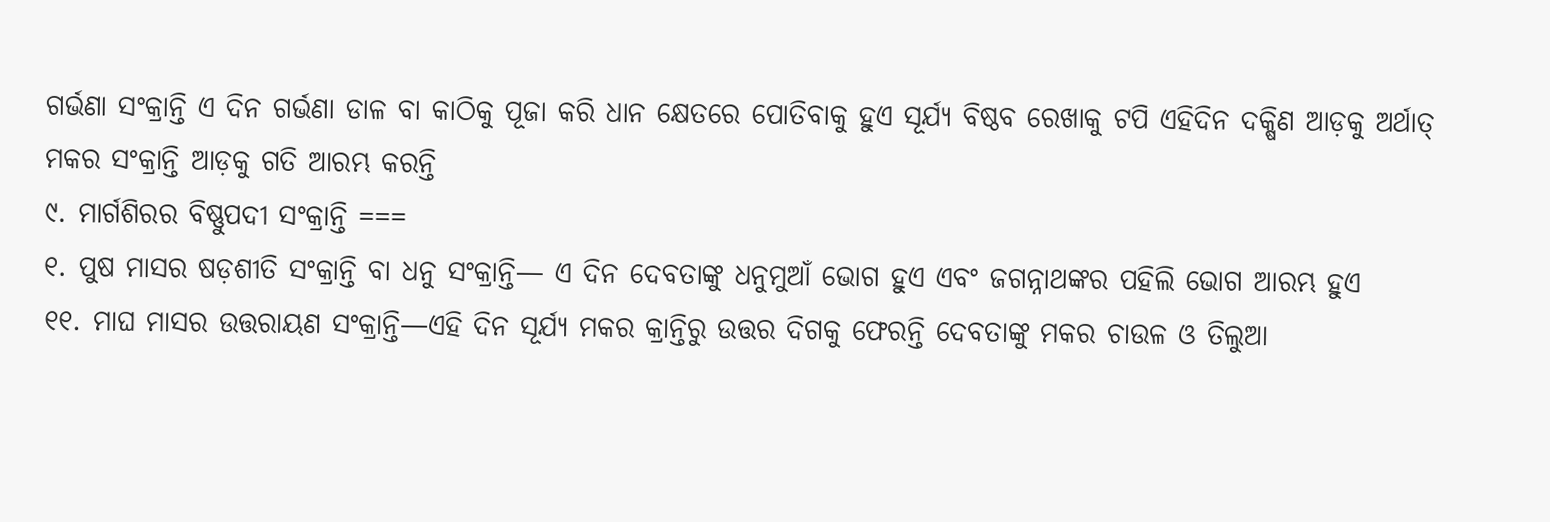ଗର୍ଭଣା ସଂକ୍ରାନ୍ତି ଏ ଦିନ ଗର୍ଭଣା ଡାଳ ବା କାଠିକୁ ପୂଜା କରି ଧାନ କ୍ଷେତରେ ପୋତିବାକୁ ହୁଏ ସୂର୍ଯ୍ୟ ବିଷ୍ଠବ ରେଖାକୁ ଟପି ଏହିଦିନ ଦକ୍ଷିଣ ଆଡ଼କୁ ଅର୍ଥାତ୍ ମକର ସଂକ୍ରାନ୍ତି ଆଡ଼କୁ ଗତି ଆରମ୍ଭ କରନ୍ତି
୯. ମାର୍ଗଶିରର ବିଷ୍ଣୁପଦୀ ସଂକ୍ରାନ୍ତି ===
୧. ପୁଷ ମାସର ଷଡ଼ଶୀତି ସଂକ୍ରାନ୍ତି ବା ଧନୁ ସଂକ୍ରାନ୍ତି— ଏ ଦିନ ଦେବତାଙ୍କୁ ଧନୁମୁଆଁ ଭୋଗ ହୁଏ ଏବଂ ଜଗନ୍ନାଥଙ୍କର ପହିଲି ଭୋଗ ଆରମ୍ଭ ହୁଏ
୧୧. ମାଘ ମାସର ଉତ୍ତରାୟଣ ସଂକ୍ରାନ୍ତି—ଏହି ଦିନ ସୂର୍ଯ୍ୟ ମକର କ୍ରାନ୍ତିରୁ ଉତ୍ତର ଦିଗକୁ ଫେରନ୍ତି ଦେବତାଙ୍କୁ ମକର ଚାଉଳ ଓ ତିଲୁଆ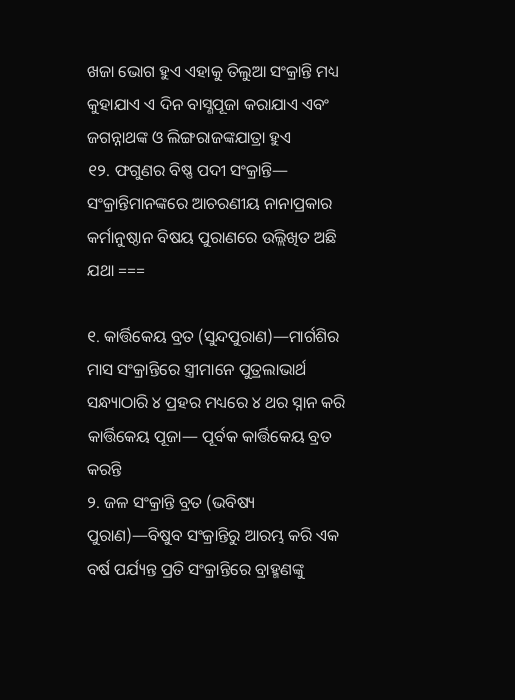ଖଜା ଭୋଗ ହୁଏ ଏହାକୁ ତିଲୁଆ ସଂକ୍ରାନ୍ତି ମଧ୍ୟ କୁହାଯାଏ ଏ ଦିନ ବାସ୍ଣପୂଜା କରାଯାଏ ଏବଂ ଜଗନ୍ନାଥଙ୍କ ଓ ଲିଙ୍ଗରାଜଙ୍କଯାତ୍ରା ହୁଏ
୧୨. ଫଗୁଣର ବିଷ୍ଣ ପଦୀ ସଂକ୍ରାନ୍ତି—
ସଂକ୍ରାନ୍ତିମାନଙ୍କରେ ଆଚରଣୀୟ ନାନାପ୍ରକାର କର୍ମାନୁଷ୍ଠାନ ବିଷୟ ପୁରାଣରେ ଉଲ୍ଲିଖିତ ଅଛି ଯଥା ===

୧. କାର୍ତ୍ତିକେୟ ବ୍ରତ (ସୁନ୍ଦପୁରାଣ)—ମାର୍ଗଶିର ମାସ ସଂକ୍ରାନ୍ତିରେ ସ୍ତ୍ରୀମାନେ ପୁତ୍ରଲାଭାର୍ଥ ସନ୍ଧ୍ୟାଠାରି ୪ ପ୍ରହର ମଧ୍ୟରେ ୪ ଥର ସ୍ନାନ କରି କାର୍ତ୍ତିକେୟ ପୂଜା— ପୂର୍ବକ କାର୍ତ୍ତିକେୟ ବ୍ରତ କରନ୍ତି
୨. ଜଳ ସଂକ୍ରାନ୍ତି ବ୍ରତ (ଭବିଷ୍ୟ ପୁରାଣ)—ବିଷୁବ ସଂକ୍ରାନ୍ତିରୁ ଆରମ୍ଭ କରି ଏକ ବର୍ଷ ପର୍ଯ୍ୟନ୍ତ ପ୍ରତି ସଂକ୍ରାନ୍ତିରେ ବ୍ରାହ୍ମଣଙ୍କୁ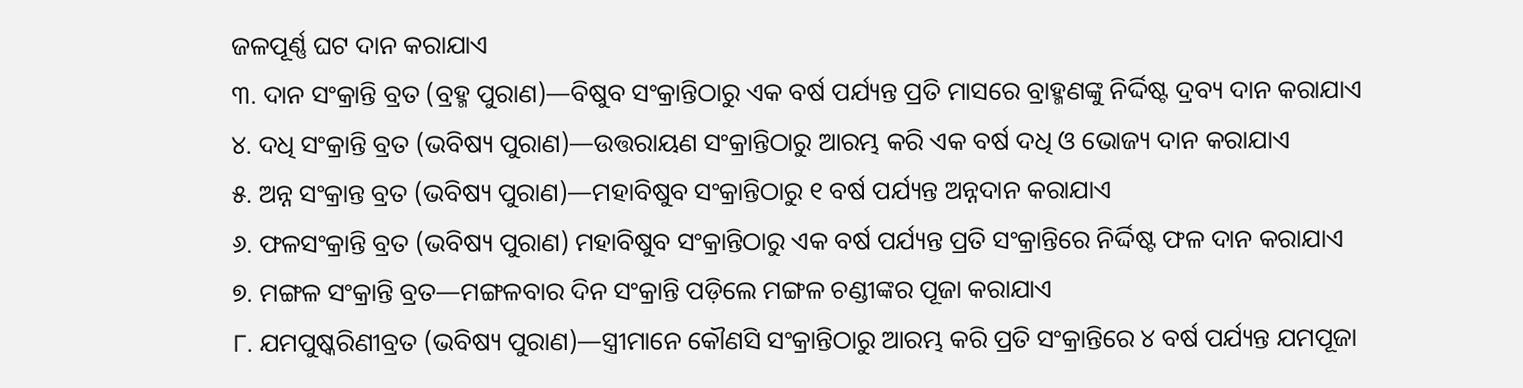ଜଳପୂର୍ଣ୍ଣ ଘଟ ଦାନ କରାଯାଏ
୩. ଦାନ ସଂକ୍ରାନ୍ତି ବ୍ରତ (ବ୍ରହ୍ମ ପୁରାଣ)—ବିଷୁବ ସଂକ୍ରାନ୍ତିଠାରୁ ଏକ ବର୍ଷ ପର୍ଯ୍ୟନ୍ତ ପ୍ରତି ମାସରେ ବ୍ରାହ୍ମଣଙ୍କୁ ନିର୍ଦ୍ଦିଷ୍ଟ ଦ୍ରବ୍ୟ ଦାନ କରାଯାଏ
୪. ଦଧି ସଂକ୍ରାନ୍ତି ବ୍ରତ (ଭବିଷ୍ୟ ପୁରାଣ)—ଉତ୍ତରାୟଣ ସଂକ୍ରାନ୍ତିଠାରୁ ଆରମ୍ଭ କରି ଏକ ବର୍ଷ ଦଧି ଓ ଭୋଜ୍ୟ ଦାନ କରାଯାଏ
୫. ଅନ୍ନ ସଂକ୍ରାନ୍ତ ବ୍ରତ (ଭବିଷ୍ୟ ପୁରାଣ)—ମହାବିଷୁବ ସଂକ୍ରାନ୍ତିଠାରୁ ୧ ବର୍ଷ ପର୍ଯ୍ୟନ୍ତ ଅନ୍ନଦାନ କରାଯାଏ
୬. ଫଳସଂକ୍ରାନ୍ତି ବ୍ରତ (ଭବିଷ୍ୟ ପୁରାଣ) ମହାବିଷୁବ ସଂକ୍ରାନ୍ତିଠାରୁ ଏକ ବର୍ଷ ପର୍ଯ୍ୟନ୍ତ ପ୍ରତି ସଂକ୍ରାନ୍ତିରେ ନିର୍ଦ୍ଦିଷ୍ଟ ଫଳ ଦାନ କରାଯାଏ
୭. ମଙ୍ଗଳ ସଂକ୍ରାନ୍ତି ବ୍ରତ—ମଙ୍ଗଳବାର ଦିନ ସଂକ୍ରାନ୍ତି ପଡ଼ିଲେ ମଙ୍ଗଳ ଚଣ୍ଡୀଙ୍କର ପୂଜା କରାଯାଏ
୮. ଯମପୁଷ୍କରିଣୀବ୍ରତ (ଭବିଷ୍ୟ ପୁରାଣ)—ସ୍ତ୍ରୀମାନେ କୌଣସି ସଂକ୍ରାନ୍ତିଠାରୁ ଆରମ୍ଭ କରି ପ୍ରତି ସଂକ୍ରାନ୍ତିରେ ୪ ବର୍ଷ ପର୍ଯ୍ୟନ୍ତ ଯମପୂଜା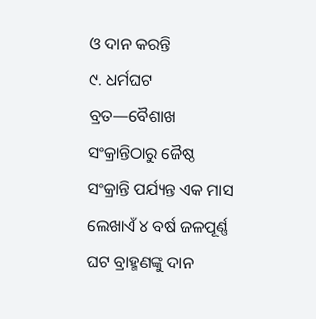ଓ ଦାନ କରନ୍ତି
୯. ଧର୍ମଘଟ ବ୍ରତ—ବୈଶାଖ ସଂକ୍ରାନ୍ତିଠାରୁ ଜୈଷ୍ଠ ସଂକ୍ରାନ୍ତି ପର୍ଯ୍ୟନ୍ତ ଏକ ମାସ ଲେଖାଏଁ ୪ ବର୍ଷ ଜଳପୂର୍ଣ୍ଣ ଘଟ ବ୍ରାହ୍ମଣଙ୍କୁ ଦାନ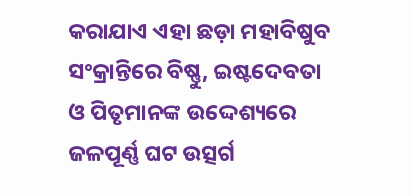କରାଯାଏ ଏହା ଛଡ଼ା ମହାବିଷୁବ ସଂକ୍ରାନ୍ତିରେ ବିଷ୍ଣୁ, ଇଷ୍ଟଦେବତା ଓ ପିତୃମାନଙ୍କ ଉଦ୍ଦେଶ୍ୟରେ ଜଳପୂର୍ଣ୍ଣ ଘଟ ଉତ୍ସର୍ଗ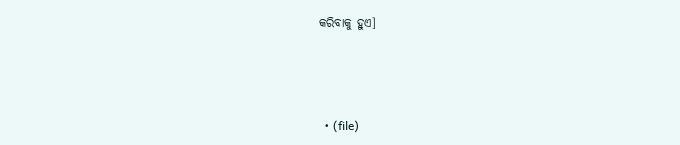କରିବାକୁ ହୁଏ]



  • (file)